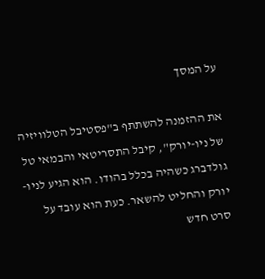על המסך

את ההזמנה להשתתף ב"פסטיבל הטלוויזיה של ניו-יורק", קיבל התסריטאי והבמאי טל גולדברג כשהיה בכלל בהודו. הוא הגיע לניו-יורק והחליט להשאר. כעת הוא עובד על סרט חדש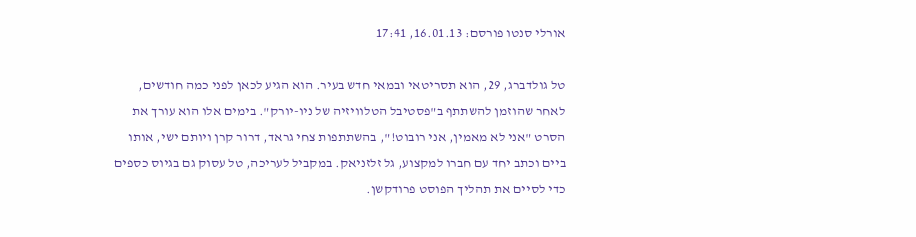אורלי סנטו פורסם: 16.01.13, 17:41

טל גולדברג, 29, הוא תסריטאי ובמאי חדש בעיר. הוא הגיע לכאן לפני כמה חודשים, לאחר שהוזמן להשתתף ב"פסטיבל הטלוויזיה של ניו-יורק". בימים אלו הוא עורך את הסרט "אני לא מאמין, אני רובוט!", בהשתתפות צחי גראד, דרור קרן ויותם ישי, אותו ביים וכתב יחד עם חברו למקצוע, גל זלזניאק. במקביל לעריכה, טל עסוק גם בגיוס כספים כדי לסיים את תהליך הפוסט פרודקשן.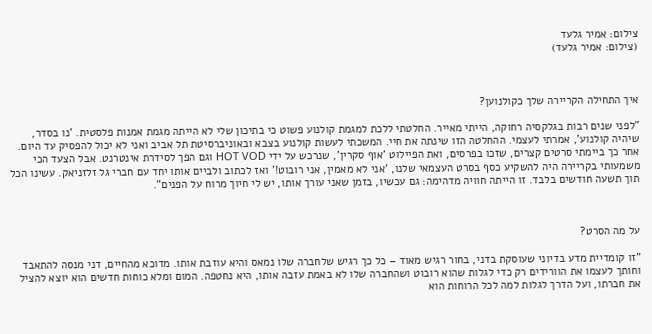צילום: אמיר גלעד
(צילום: אמיר גלעד)



איך התחילה הקריירה שלך כקולנוען?

"לפני שנים רבות בגלקסיה רחוקה, הייתי מאייר. החלטתי ללכת למגמת קולנוע פשוט כי בתיכון שלי לא הייתה מגמת אמנות פלסטית. 'נו בסדר, שיהיה קולנוע', אמרתי לעצמי. ההחלטה הזו שינתה את חיי. המשכתי לעשות קולנוע בצבא ובאוניברסיטת תל אביב ואני לא יכול להפסיק עד היום. אחר כך ביימתי סרטים קצרים, שזכו בפרסים, ואת הפיילוט 'אוף סקרין', שנרכש על ידי HOT VOD וגם הפך לסידרת אינטרנט. אבל הצעד הכי משמעותי בקריירה היה להשקיע כסף בסרט העצמאי שלנו, 'אני לא מאמין, אני רובוט!' ואז לכתוב ולביים אותו יחד עם חברי גל זלזניאק. עשינו הכל תוך תשעה חודשים בלבד. זו הייתה חוויה מדהימה: גם עכשיו, בזמן שאני עורך אותו, יש לי חיוך מרוח על הפנים".



על מה הסרט?

"זו קומדיית מדע בדיוני שעוסקת בדני, בחור רגיש מאוד – כל כך רגיש שלחברה שלו נמאס והיא עוזבת אותו. מדוכא מהחיים, דני מנסה להתאבד וחותך לעצמו את הוורידים רק כדי לגלות שהוא רובוט ושהחברה שלו לא באמת עזבה אותו, היא נחטפה. המום ומלא כוחות חדשים הוא יוצא להציל את חברתו, ועל הדרך לגלות למה לכל הרוחות הוא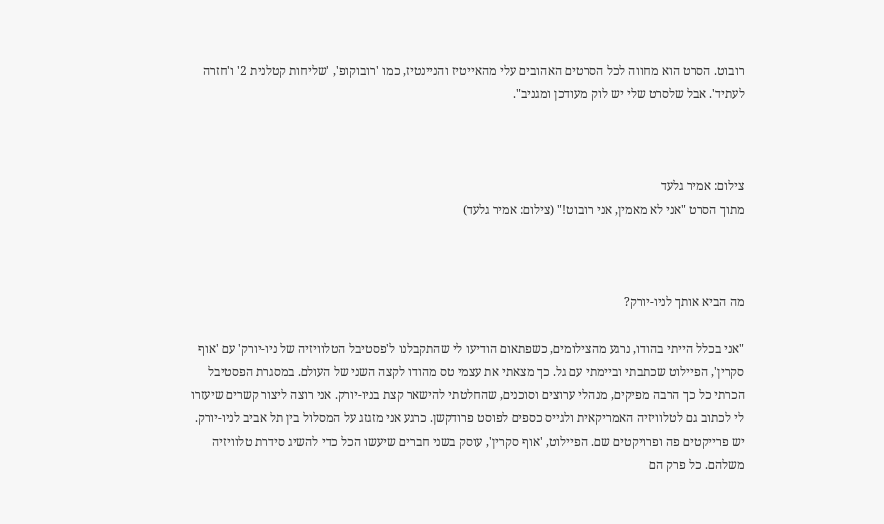רובוט. הסרט הוא מחווה לכל הסרטים האהובים עלי מהאייטיז והניינטיז, כמו 'רובוקופ', 'שליחות קטלנית 2' ו'חזרה לעתיד'. אבל שלסרט שלי יש לוק מעודכן ומגניב".



צילום: אמיר גלעד
מתוך הסרט "אני לא מאמין, אני רובוט!" (צילום: אמיר גלעד)



מה הביא אותך לניו-יורק?

"אני בכלל הייתי בהודו, נרגע מהצילומים, כשפתאום הודיעו לי שהתקבלנו ל'פסטיבל הטלוויזיה של ניו-יורק' עם 'אוף סקרין', הפיילוט שכתבתי וביימתי עם גל. כך מצאתי את עצמי טס מהודו לקצה השני של העולם. במסגרת הפסטיבל הכרתי כל כך הרבה מפיקים, מנהלי ערוצים וסוכנים, שהחלטתי להישאר קצת בניו-יורק. אני רוצה ליצור קשרים שיעזרו לי לכתוב גם לטלוויזיה האמריקאית ולגייס כספים לפוסט פרודקשן. כרגע אני מזגזג על המסלול בין תל אביב לניו-יורק. יש פרייקטים פה ופרויקטים שם. הפיילוט, 'אוף סקרין', עוסק בשני חברים שיעשו הכל כדי להשיג סידרת טלוויזיה משלהם. כל פרק הם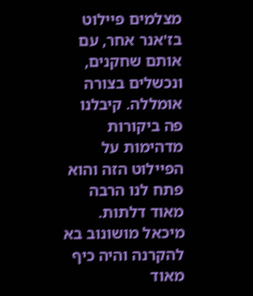מצלמים פיילוט בז'אנר אחר, עם אותם שחקנים, ונכשלים בצורה אומללה. קיבלנו פה ביקורות מדהימות על הפיילוט הזה והוא פתח לנו הרבה מאוד דלתות. מיכאל מושונוב בא להקרנה והיה כיף מאוד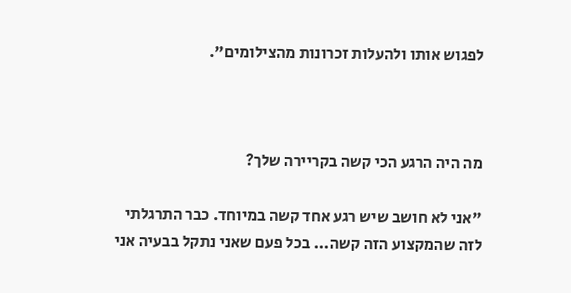לפגוש אותו ולהעלות זכרונות מהצילומים".



מה היה הרגע הכי קשה בקריירה שלך?

"אני לא חושב שיש רגע אחד קשה במיוחד. כבר התרגלתי לזה שהמקצוע הזה קשה... בכל פעם שאני נתקל בבעיה אני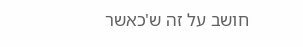חושב על זה ש'כאשר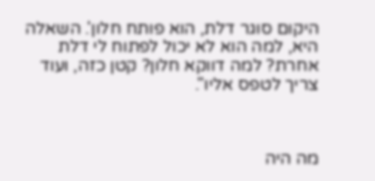היקום סוגר דלת, הוא פותח חלון'. השאלה היא, למה הוא לא יכול לפתוח לי דלת אחרת? למה דווקא חלון? קטן כזה, ועוד צריך לטפס אליו".



מה היה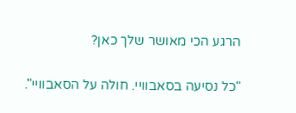הרגע הכי מאושר שלך כאן?

"כל נסיעה בסאבוויי. חולה על הסאבוויי".